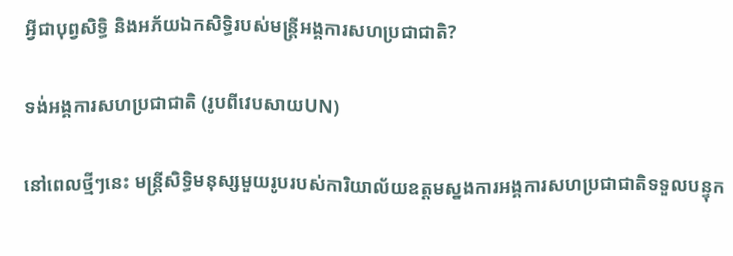អ្វីជាបុព្វសិទ្ធិ និងអភ័យឯកសិទ្ធិរបស់មន្ត្រីអង្គការសហប្រជាជាតិ?

ទង់អង្គការសហប្រជាជាតិ (រូបពីវេបសាយUN)

នៅពេលថ្មីៗនេះ មន្ត្រីសិទ្ធិមនុស្សមួយរូបរបស់ការិយាល័យឧត្តមស្នងការអង្គការសហប្រជាជាតិទទួលបន្ទុក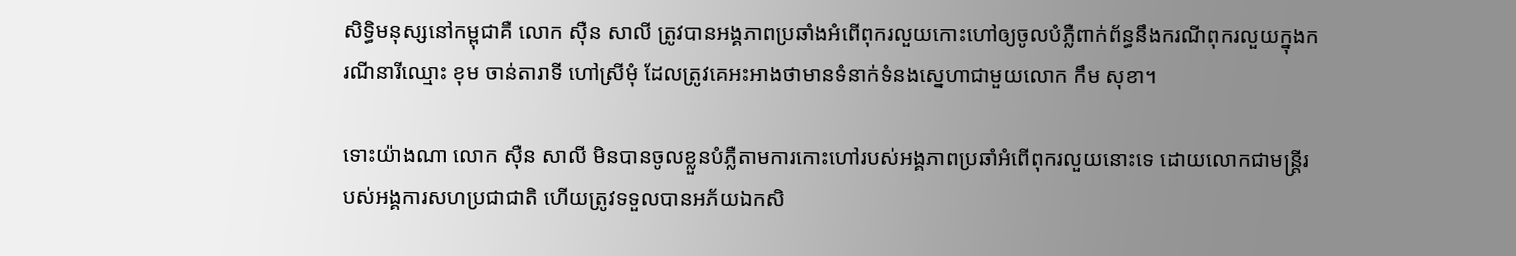សិទ្ធិមនុស្សនៅកម្ពុជាគឺ លោក ស៊ឺន សាលី ត្រូវបានអង្គភាពប្រឆាំងអំពើពុករលួយកោះហៅឲ្យចូលបំភ្លឺពាក់ព័ន្ធនឹងករណីពុករលួយក្នុងករណីនារីឈ្មោះ ខុម ចាន់តារាទី ហៅស្រីមុំ ដែលត្រូវគេអះអាងថាមានទំនាក់ទំនងស្នេហាជាមួយលោក កឹម សុខា។

ទោះយ៉ាងណា លោក ស៊ឺន សាលី មិនបានចូលខ្លួនបំភ្លឺតាមការកោះហៅរបស់អង្គភាពប្រឆាំអំពើពុករលួយនោះទេ ដោយលោកជាមន្ត្រីរបស់អង្គការសហប្រជាជាតិ ហើយត្រូវទទួលបានអភ័យឯកសិ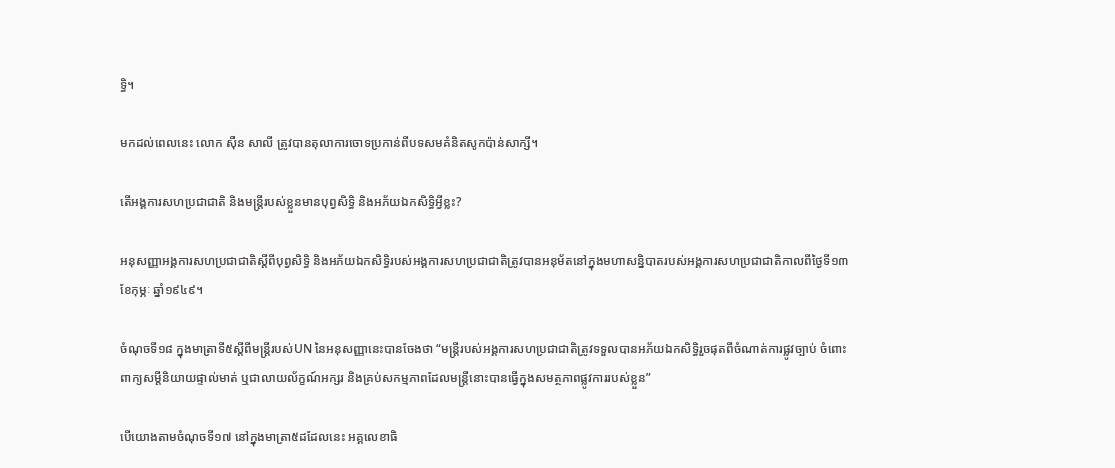ទ្ធិ។

មកដល់ពេលនេះ លោក ស៊ឺន សាលី ត្រូវបានតុលាការចោទប្រកាន់ពីបទសមគំនិតសូកប៉ាន់សាក្សី។

តើអង្គការសហប្រជាជាតិ និងមន្ត្រីរបស់ខ្លួនមានបុព្វសិទ្ធិ និងអភ័យឯកសិទ្ធិអ្វីខ្លះ?

អនុសញ្ញាអង្គការសហប្រជាជាតិស្ដីពីបុព្វសិទ្ធិ និងអភ័យឯកសិទ្ធិរបស់អង្គការសហប្រជាជាតិត្រូវបានអនុម័តនៅក្នុងមហាសន្និបាតរបស់អង្គការសហប្រជាជាតិកាលពីថ្ងៃទី១៣ ខែកុម្ភៈ ឆ្នាំ១៩៤៩។

ចំណុចទី១៨ ក្នុងមាត្រាទី៥ស្ដីពីមន្ត្រីរបស់UN នៃអនុសញ្ញានេះបានចែងថា “មន្ត្រីរបស់អង្គការសហប្រជាជាតិត្រូវទទួលបានអភ័យឯកសិទ្ធិរួចផុតពីចំណាត់ការផ្លូវច្បាប់ ចំពោះពាក្យសម្ដីនិយាយផ្ទាល់មាត់ ឬជាលាយល័ក្ខណ៍អក្សរ និងគ្រប់សកម្មភាពដែលមន្ត្រីនោះបានធ្វើក្នុងសមត្ថភាពផ្លូវការរបស់ខ្លួន”

បើយោងតាមចំណុចទី១៧ នៅក្នុងមាត្រា៥ដដែលនេះ អគ្គលេខាធិ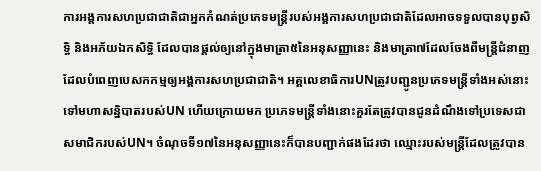ការអង្គការសហប្រជាជាតិជាអ្នកកំណត់ប្រភេទមន្ត្រីរបស់អង្គការសហប្រជាជាតិដែលអាចទទួលបានបុព្វសិទ្ធិ និងអភ័យឯកសិទ្ធិ ដែលបានផ្ដល់ឲ្យនៅក្នុងមាត្រា៥នៃអនុសញ្ញានេះ និងមាត្រា៧ដែលចែងពីមន្ត្រីជំនាញដែលបំពេញបេសកកម្មឲ្យអង្គការសហប្រជាជាតិ។ អគ្គលេខាធិការUNត្រូវបញ្ជូនប្រភេទមន្ត្រីទាំងអស់នោះទៅមហាសន្និបាតរបស់UN ហើយក្រោយមក ប្រភេទមន្ត្រីទាំងនោះគួរតែត្រូវបានជូនដំណឹងទៅប្រទេសជាសមាជិករបស់UN។ ចំណុចទី១៧នៃអនុសញ្ញានេះក៏បានបញ្ជាក់ផងដែរថា ឈ្មោះរបស់មន្ត្រីដែលត្រូវបាន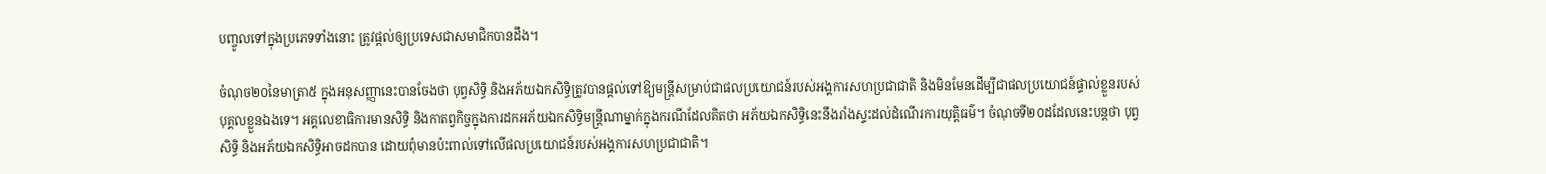បញ្ចូលទៅក្នុងប្រភេទទាំងនោះ ត្រូវផ្ដល់ឲ្យប្រទេសជាសមាជិកបានដឹង។

ចំណុច២០នៃមាត្រា៥ ក្នុងអនុសញ្ញានេះបានចែងថា បុព្វសិទ្ធិ និងអភ័យឯកសិទ្ធិត្រូវបានផ្តល់ទៅឱ្យមន្រ្តីសម្រាប់ជាផលប្រយោជន៍របស់អង្គការសហប្រជាជាតិ និងមិនមែនដើម្បីជាផលប្រយោជន៍ផ្ទាល់ខ្លួនរបស់បុគ្គលខ្លួនឯងទេ។ អគ្គលេខាធិការមានសិទ្ធិ និងកាតព្វកិច្ចក្នុងការដកអភ័យឯកសិទ្ធិមន្ត្រីណាម្នាក់ក្នុងករណីដែលគិតថា អភ័យឯកសិទ្ធិនេះនឹងរាំងស្ទះដល់ដំណើរការយុត្តិធម៌។ ចំណុចទី២០ដដែលនេះបន្តថា បុព្វសិទ្ធិ និងអភ័យឯកសិទ្ធិអាចដកបាន ដោយពុំមានប៉ះពាល់ទៅលើផលប្រយោជន៍របស់អង្គការសហប្រជាជាតិ។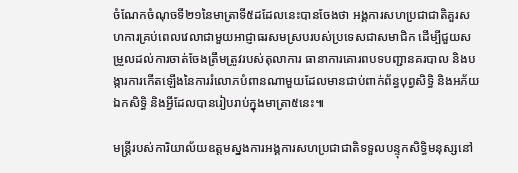ចំណែកចំណុចទី២១នៃមាត្រាទី៥ដដែលនេះបានចែងថា អង្គការសហប្រជាជាតិគួរសហការគ្រប់ពេលវេលាជាមួយអាជ្ញាធរសមស្របរបស់ប្រទេសជាសមាជិក ដើម្បីជួយសម្រួលដល់ការចាត់ចែងត្រឹមត្រូវរបស់តុលាការ ធានាការគោរពបទបញ្ជានគរបាល និងបង្ការការកើតឡើងនៃការរំលោភបំពានណាមួយដែលមានជាប់ពាក់ព័ន្ធបុព្វសិទ្ធិ និងអភ័យឯកសិទ្ធិ និងអ្វីដែលបានរៀបរាប់ក្នុងមាត្រា៥នេះ៕

មន្រ្តីរបស់ការិយាល័យឧត្តមស្នងការអង្គការសហប្រជាជាតិទទួលបន្ទុកសិទ្ធិមនុស្សនៅ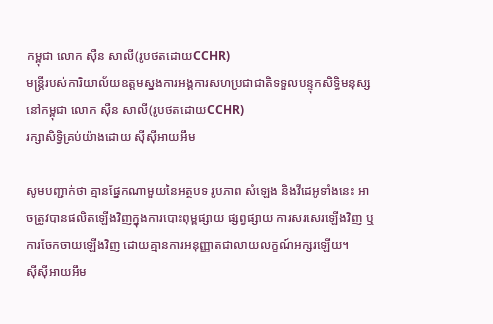កម្ពុជា លោក ស៊ឺន សាលី(រូបថតដោយCCHR)
មន្រ្តីរបស់ការិយាល័យឧត្តមស្នងការអង្គការសហប្រជាជាតិទទួលបន្ទុកសិទ្ធិមនុស្សនៅកម្ពុជា លោក ស៊ឺន សាលី(រូបថតដោយCCHR)
រក្សាសិទ្វិគ្រប់យ៉ាងដោយ ស៊ីស៊ីអាយអឹម

សូមបញ្ជាក់ថា គ្មានផ្នែកណាមួយនៃអត្ថបទ រូបភាព សំឡេង និងវីដេអូទាំងនេះ អាចត្រូវបានផលិតឡើងវិញក្នុងការបោះពុម្ពផ្សាយ ផ្សព្វផ្សាយ ការសរសេរឡើងវិញ ឬ ការចែកចាយឡើងវិញ ដោយគ្មានការអនុញ្ញាតជាលាយលក្ខណ៍អក្សរឡើយ។
ស៊ីស៊ីអាយអឹម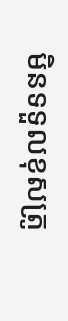មិនទទួលខុសត្រូ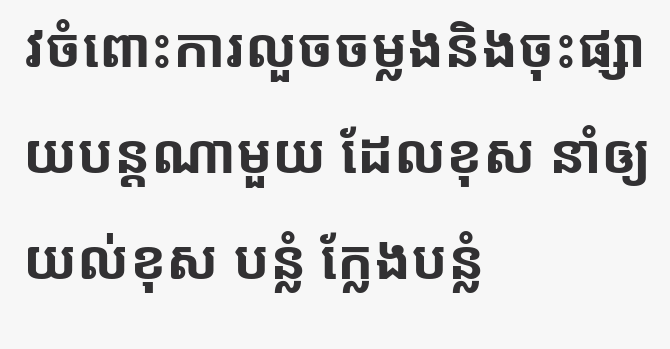វចំពោះការលួចចម្លងនិងចុះផ្សាយបន្តណាមួយ ដែលខុស នាំឲ្យយល់ខុស បន្លំ ក្លែងបន្លំ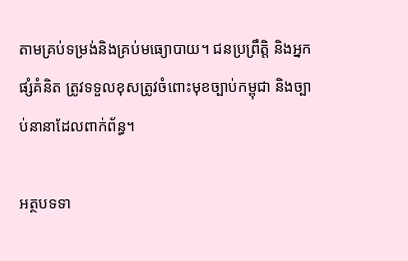តាមគ្រប់ទម្រង់និងគ្រប់មធ្យោបាយ។ ជនប្រព្រឹត្តិ និងអ្នកផ្សំគំនិត ត្រូវទទួលខុសត្រូវចំពោះមុខច្បាប់កម្ពុជា និងច្បាប់នានាដែលពាក់ព័ន្ធ។

អត្ថបទទា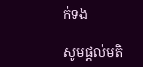ក់ទង

សូមផ្ដល់មតិ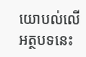យោបល់លើអត្ថបទនេះ